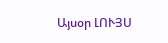Այսօր ԼՈՒՅՍ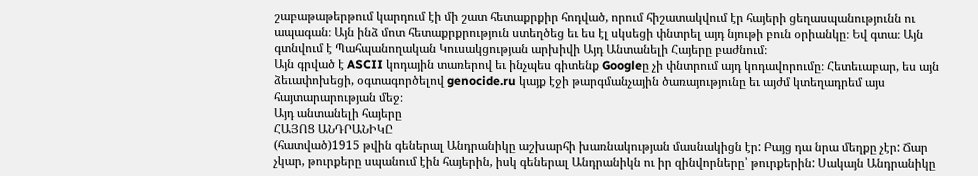շաբաթաթերթում կարդում էի մի շատ հետաքրքիր հոդված, որում հիշատակվում էր հայերի ցեղասպանությունն ու ապագան։ Այն ինձ մոտ հետաքրքրություն ստեղծեց եւ ես էլ սկսեցի փնտրել այդ նյութի բուն օրիանկը։ Եվ գտա։ Այն գտնվում է Պահպանողական Կուսակցության արխիվի Այդ Անտանելի Հայերը բաժնում։
Այն գրված է ASCII կոդային տառերով եւ ինչպես գիտենք Googleը չի փնտրում այդ կոդավորումը։ Հետեւաբար, ես այն ձեւափոխեցի, օգտագործելով genocide.ru կայք էջի թարգմանչային ծառայությունը եւ այժմ կտեղադրեմ այս հայտարարության մեջ։
Այդ անտանելի հայերը
ՀԱՅՈՑ ԱՆԴՐԱՆԻԿԸ
(հատված)1915 թվին գեներալ Անդրանիկը աշխարհի խառնակության մասնակիցն էր: Բայց դա նրա մեղքը չէր: Ճար չկար, թուրքերը սպանում էին հայերին, իսկ գեներալ Անդրանիկն ու իր զինվորները՝ թուրքերին: Սակայն Անդրանիկը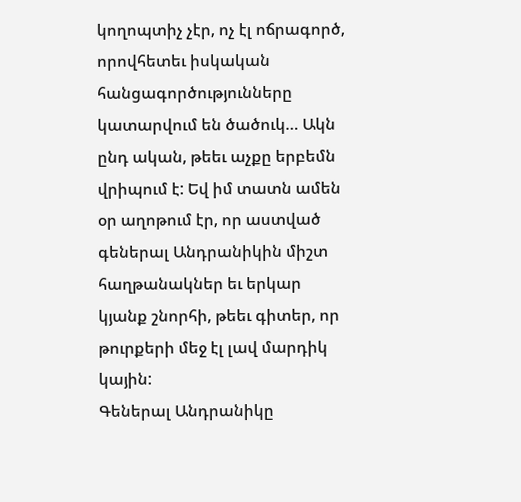կողոպտիչ չէր, ոչ էլ ոճրագործ, որովհետեւ իսկական հանցագործությունները կատարվում են ծածուկ… Ակն ընդ ական, թեեւ աչքը երբեմն վրիպում է: Եվ իմ տատն ամեն օր աղոթում էր, որ աստված գեներալ Անդրանիկին միշտ հաղթանակներ եւ երկար կյանք շնորհի, թեեւ գիտեր, որ թուրքերի մեջ էլ լավ մարդիկ կային:
Գեներալ Անդրանիկը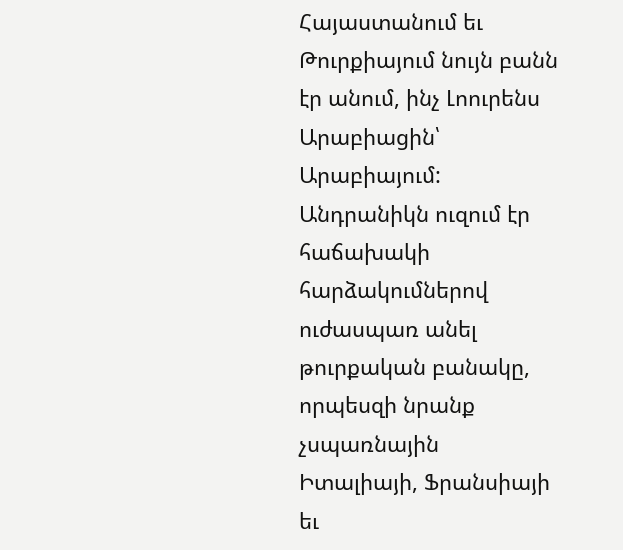Հայաստանում եւ Թուրքիայում նույն բանն էր անում, ինչ Լոուրենս Արաբիացին՝ Արաբիայում: Անդրանիկն ուզում էր հաճախակի հարձակումներով ուժասպառ անել թուրքական բանակը, որպեսզի նրանք չսպառնային Իտալիայի, Ֆրանսիայի եւ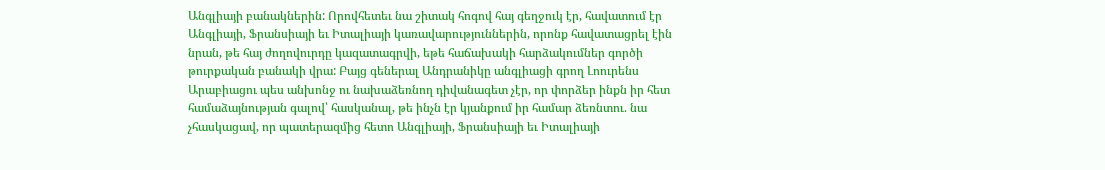Անգլիայի բանակներին: Որովհետեւ նա շիտակ հոգով հայ գեղջուկ էր, հավատում էր Անգլիայի, Ֆրանսիայի եւ Իտալիայի կառավարություններին, որոնք հավատացրել էին նրան, թե հայ ժողովուրդը կազատագրվի, եթե հաճախակի հարձակումներ գործի թուրքական բանակի վրա: Բայց գեներալ Անդրանիկը անգլիացի գրող Լոուրենս Արաբիացու պես անխոնջ ու նախաձեռնող դիվանագետ չէր, որ փորձեր ինքն իր հետ համաձայնության գալով՝ հասկանալ, թե ինչն էր կյանքում իր համար ձեռնտու. նա չհասկացավ, որ պատերազմից հետո Անգլիայի, Ֆրանսիայի եւ Իտալիայի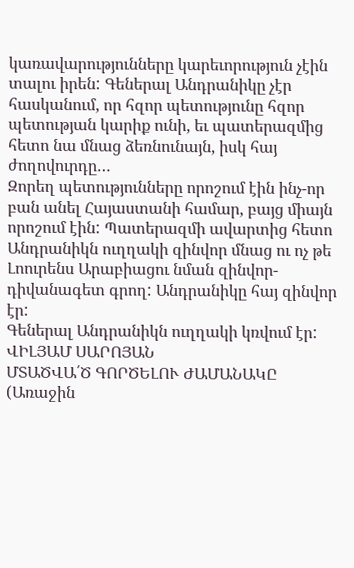կառավարությունները կարեւորություն չէին տալու իրեն: Գեներալ Անդրանիկը չէր հասկանում, որ հզոր պետությունը հզոր պետության կարիք ունի, եւ պատերազմից հետո նա մնաց ձեռնունայն, իսկ հայ ժողովուրդը…
Զորեղ պետությունները որոշում էին ինչ-որ բան անել Հայաստանի համար, բայց միայն որոշում էին: Պատերազմի ավարտից հետո Անդրանիկն ուղղակի զինվոր մնաց ու ոչ թե Լոուրենս Արաբիացու նման զինվոր-դիվանագետ գրող: Անդրանիկը հայ զինվոր էր:
Գեներալ Անդրանիկն ուղղակի կռվում էր:
ՎԻԼՅԱՄ ՍԱՐՈՅԱՆ
ՄՏԱԾՎԱ՛Ծ ԳՈՐԾԵԼՈՒ ԺԱՄԱՆԱԿԸ
(Առաջին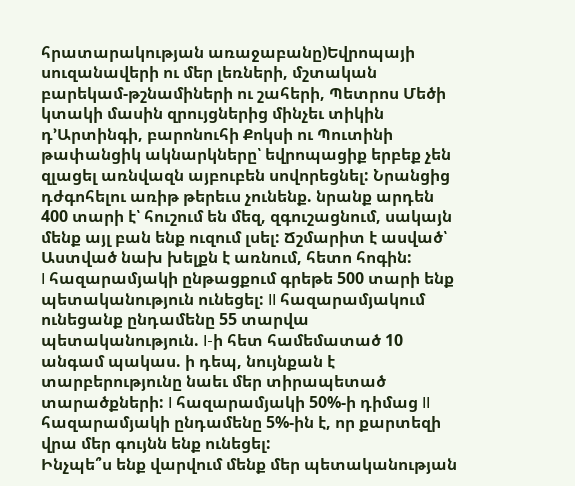հրատարակության առաջաբանը)Եվրոպայի սուզանավերի ու մեր լեռների, մշտական բարեկամ-թշնամիների ու շահերի, Պետրոս Մեծի կտակի մասին զրույցներից մինչեւ տիկին դ’Արտինգի, բարոնուհի Քոկսի ու Պուտինի թափանցիկ ակնարկները՝ եվրոպացիք երբեք չեն զլացել առնվազն այբուբեն սովորեցնել: Նրանցից դժգոհելու առիթ թերեւս չունենք. նրանք արդեն 400 տարի է՝ հուշում են մեզ, զգուշացնում, սակայն մենք այլ բան ենք ուզում լսել: Ճշմարիտ է ասված՝ Աստված նախ խելքն է առնում, հետո հոգին:
I հազարամյակի ընթացքում գրեթե 500 տարի ենք պետականություն ունեցել: II հազարամյակում ունեցանք ընդամենը 55 տարվա պետականություն. I-ի հետ համեմատած 10 անգամ պակաս. ի դեպ, նույնքան է տարբերությունը նաեւ մեր տիրապետած տարածքների: I հազարամյակի 50%-ի դիմաց II հազարամյակի ընդամենը 5%-ին է, որ քարտեզի վրա մեր գույնն ենք ունեցել:
Ինչպե՞ս ենք վարվում մենք մեր պետականության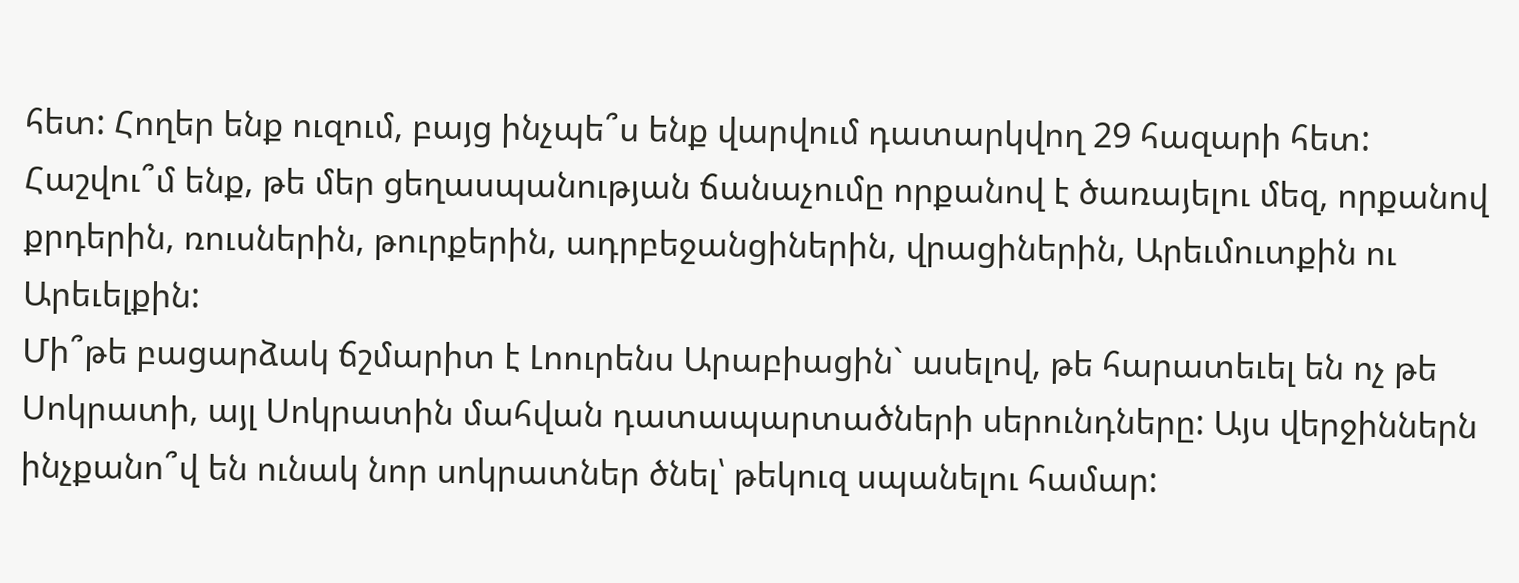հետ: Հողեր ենք ուզում, բայց ինչպե՞ս ենք վարվում դատարկվող 29 հազարի հետ: Հաշվու՞մ ենք, թե մեր ցեղասպանության ճանաչումը որքանով է ծառայելու մեզ, որքանով քրդերին, ռուսներին, թուրքերին, ադրբեջանցիներին, վրացիներին, Արեւմուտքին ու Արեւելքին:
Մի՞թե բացարձակ ճշմարիտ է Լոուրենս Արաբիացին` ասելով, թե հարատեւել են ոչ թե Սոկրատի, այլ Սոկրատին մահվան դատապարտածների սերունդները: Այս վերջիններն ինչքանո՞վ են ունակ նոր սոկրատներ ծնել՝ թեկուզ սպանելու համար: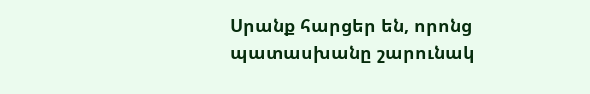Սրանք հարցեր են, որոնց պատասխանը շարունակ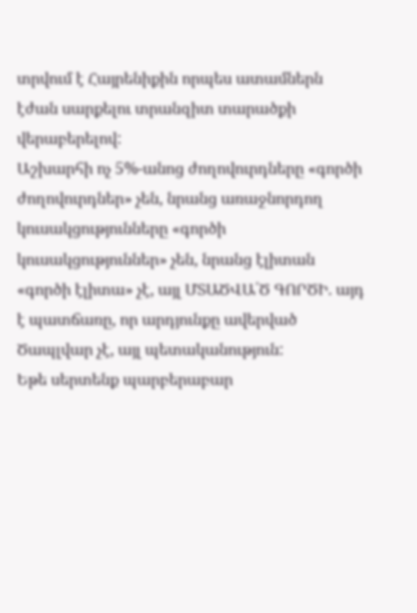տրվում է Հայրենիքին որպես ատամներն էժան սարքելու տրանզիտ տարածքի վերաբերելով:
Աշխարհի ոչ 5%-անոց ժողովուրդները «գործի ժողովուրդներ» չեն, նրանց առաջնորդող կուսակցությունները «գործի կուսակցություններ» չեն, նրանց էլիտան «գործի էլիտա» չէ, այլ ՄՏԱԾՎԱ՛Ծ ԳՈՐԾԻ. այդ է պատճառը, որ արդյունքը ավերված Ծապլվար չէ, այլ պետականություն:
Եթե սերտենք պարբերաբար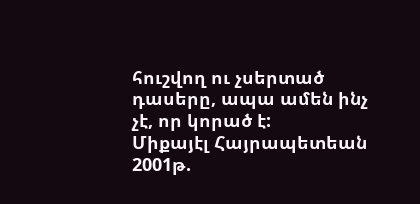հուշվող ու չսերտած դասերը, ապա ամեն ինչ չէ, որ կորած է:
Միքայէլ Հայրապետեան
2001թ.